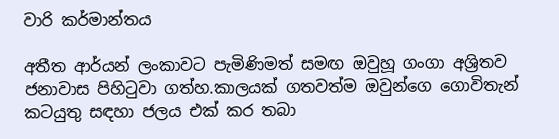වාරි කර්මාන්තය

අතීත ආර්යන් ලංකාවට පැමිණිමත් සමඟ ඔවුහූ ගංගා අශ්‍රිතව ජනාවාස පිහිටුවා ගත්හ.කාලයක් ගතවත්ම ඔවුන්ගෙ ගොවිතැන් කටයුතු සඳහා ජලය එක් කර තබා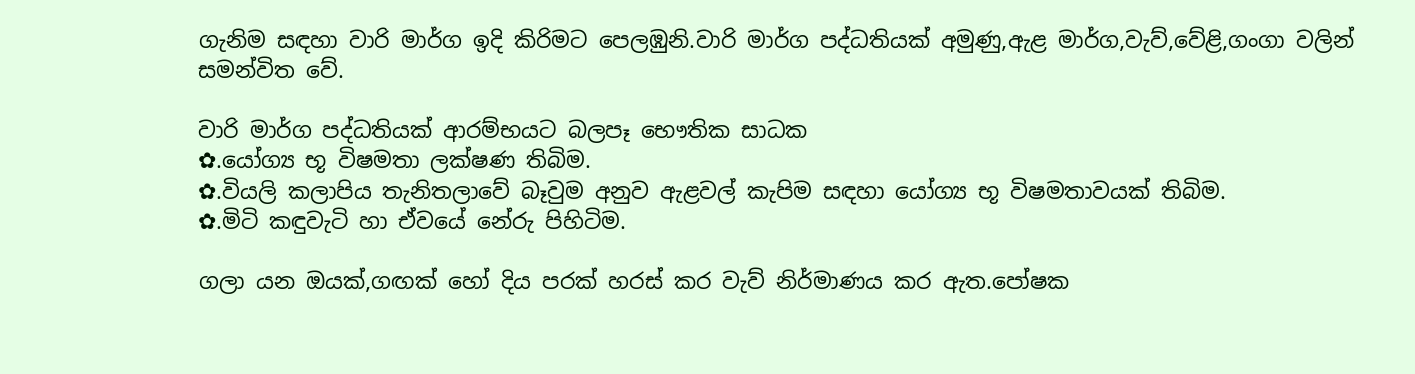ගැනිම සඳහා වාරි මාර්ග ඉදි කිරිමට පෙලඹුනි.වාරි මාර්ග පද්ධතියක් අමුණු,ඇළ මාර්ග,වැව්,වේළි,ගංගා වලින් සමන්විත වේ.

වාරි මාර්ග පද්ධතියක් ආරම්භයට බලපෑ භෞතික සාධක
✿.යෝග්‍ය භූ විෂමතා ලක්ෂණ තිබිම.
✿.වියලි කලාපිය තැනිතලාවේ බෑවුම අනුව ඇළවල් කැපිම සඳහා යෝග්‍ය භූ විෂමතාවයක් තිබිම.
✿.මිටි කඳුවැටි හා ඒවයේ නේරු පිහිටිම.

ගලා යන ඔයක්,ගඟක් හෝ දිය පරක් හරස් කර වැව් නිර්මාණය කර ඇත.පෝෂක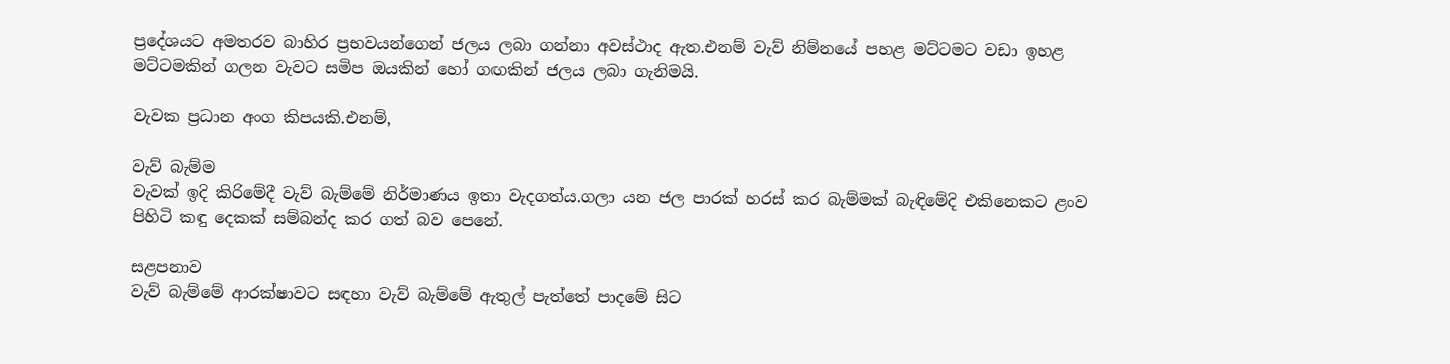ප්‍රදේශයට අමතරව බාහිර ප්‍රභවයන්ගෙන් ජලය ලබා ගන්නා අවස්ථාද ඇත.එනම් වැව් නිම්නයේ පහළ මට්ටමට වඩා ඉහළ මට්ටමකින් ගලන වැවට සමිප ඔයකින් හෝ ගඟකින් ජලය ලබා ගැනිමයි.

වැවක ප්‍රධාන අංග කිපයකි.එනම්,

වැව් බැම්ම
වැවක් ඉදි කිරිමේදී වැව් බැම්මේ නිර්මාණය ඉතා වැදගත්ය.ගලා යන ජල පාරක් හරස් කර බැම්මක් බැඳිමේදි එකිනෙකට ළංව පිහිටි කඳු දෙකක් සම්බන්ද කර ගත් බව පෙනේ.

සළපනාව
වැව් බැම්මේ ආරක්ෂාවට සඳහා වැව් බැම්මේ ඇතුල් පැත්තේ පාදමේ සිට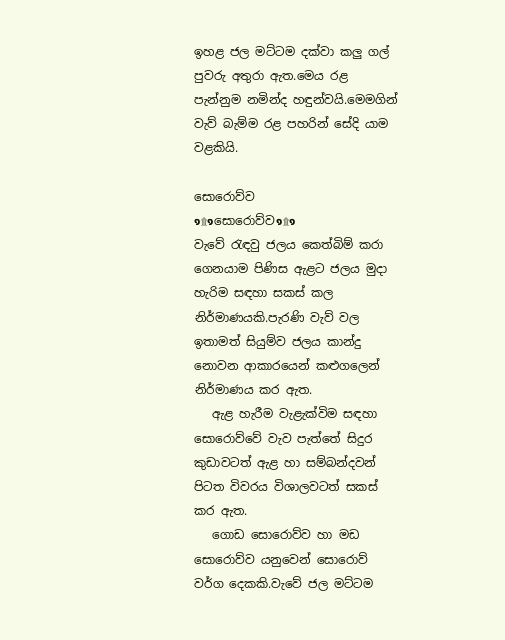ඉහළ ජල මට්ටම දක්වා කලු ගල් පුවරු අතුරා ඇත.මෙය රළ පැන්නුම නමින්ද හඳුන්වයි.මෙමගින් වැව් බැම්ම රළ පහරින් සේදි යාම වළකියි.

සොරොව්ව
๑۩๑සොරොව්ව๑۩๑
වැවේ රැඳවු ජලය කෙත්බිම් කරා ගෙනයාම පිණිස ඇළට ජලය මුදා හැරිම සඳහා සකස් කල නිර්මාණයකි.පැරණි වැව් වල ඉතාමත් සියුම්ව ජලය කාන්දු නොවන ආකාරයෙන් කළුගලෙන් නිර්මාණය කර ඇත.
   ඇළ හැරීම වැළැක්විම සඳහා සොරොව්වේ වැව පැත්තේ සිදුර කුඩාවටත් ඇළ හා සම්බන්දවන් පිටත විවරය විශාලවටත් සකස් කර ඇත.
   ගොඩ සොරොව්ව හා මඩ සොරොව්ව යනුවෙන් සොරොව් වර්ග දෙකකි.වැවේ ජල මට්ටම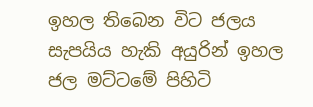ඉහල තිබෙන විට ජලය සැපයිය හැකි අයුරින් ඉහල ජල මට්ටමේ පිහිටි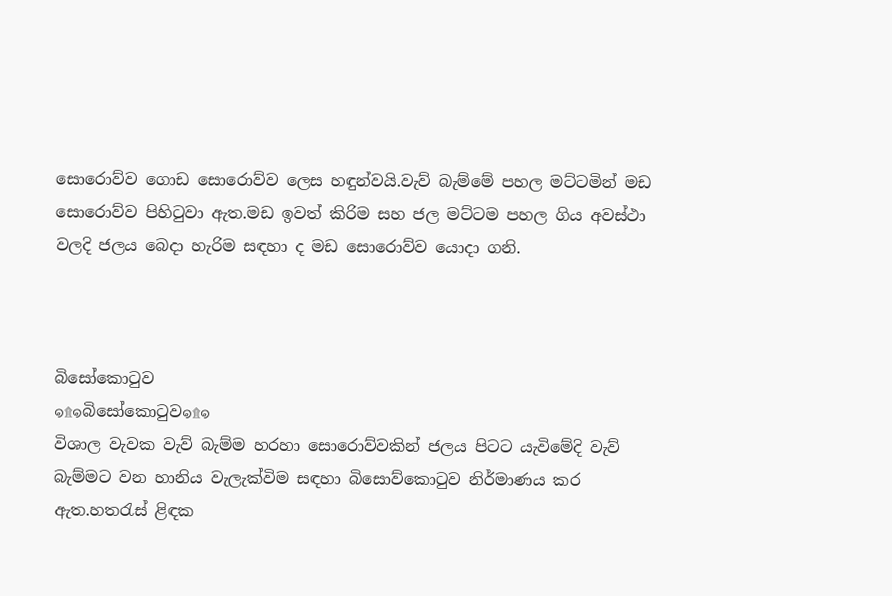සොරොව්ව ගොඩ සොරොව්ව ලෙස හඳුන්වයි.වැව් බැම්මේ පහල මට්ටමින් මඩ සොරොව්ව පිහිටුවා ඇත.මඩ ඉවත් කිරිම සහ ජල මට්ටම පහල ගිය අවස්ථා වලදි ජලය බෙදා හැරිම සඳහා ද මඩ සොරොව්ව යොදා ගනි.



බිසෝකොටුව
๑۩๑බිසෝකොටුව๑۩๑
විශාල වැවක වැව් බැම්ම හරහා සොරොව්වකින් ජලය පිටට යැවිමේදි වැව් බැම්මට වන හානිය වැලැක්විම සඳහා බිසොව්කොටුව නිර්මාණය කර ඇත.හතරැස් ළිඳක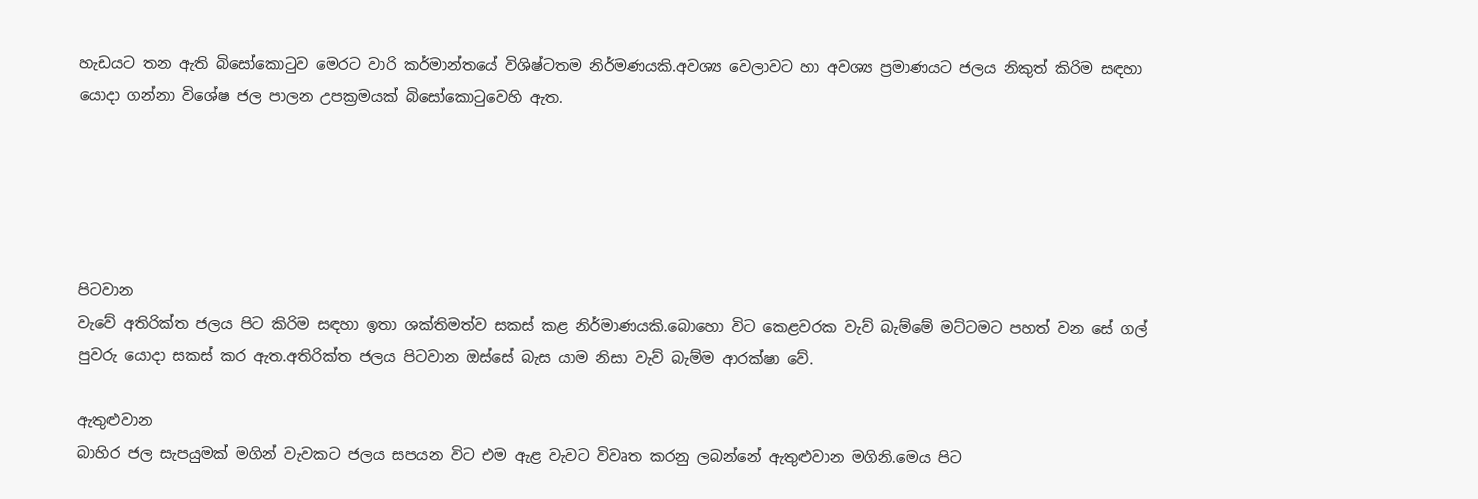හැඩයට තන ඇති බිසෝකොටුව මෙරට වාරි කර්මාන්තයේ විශිෂ්ටතම නිර්මණයකි.අවශ්‍ය වෙලාවට හා අවශ්‍ය ප්‍රමාණයට ජලය නිකුත් කිරිම සඳහා යොදා ගන්නා විශේෂ ජල පාලන උපක්‍රමයක් බිසෝකොටුවෙහි ඇත.





පිටවාන
වැවේ අතිරික්ත ජලය පිට කිරිම සඳහා ඉතා ශක්තිමත්ව සකස් කළ නිර්මාණයකි.බොහො විට කෙළවරක වැව් බැම්මේ මට්ටමට පහත් වන සේ ගල් පුවරු යොදා සකස් කර ඇත.අතිරික්ත ජලය පිටවාන ඔස්සේ බැස යාම නිසා වැව් බැම්ම ආරක්ෂා වේ.

ඇතුළුවාන
බාහිර ජල සැපයුමක් මගින් වැවකට ජලය සපයන විට එම ඇළ වැවට විවෘත කරනු ලබන්නේ ඇතුළුවාන මගිනි.මෙය පිට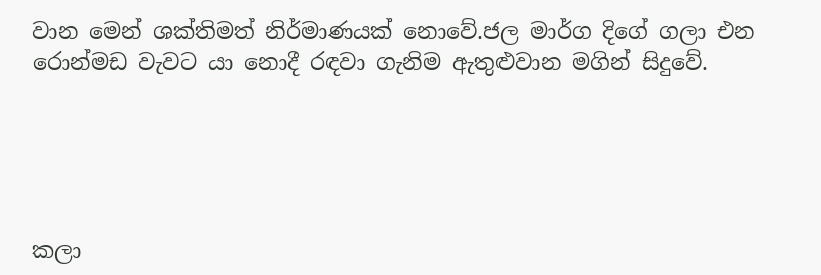වාන මෙන් ශක්තිමත් නිර්මාණයක් නොවේ.ජල මාර්ග දිගේ ගලා එන රොන්මඩ වැවට යා නොදී රඳවා ගැනිම ඇතුළුවාන මගින් සිදුවේ.





කලා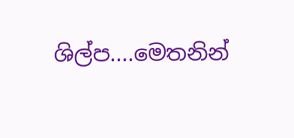ශිල්ප....මෙතනින්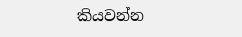කියවන්න